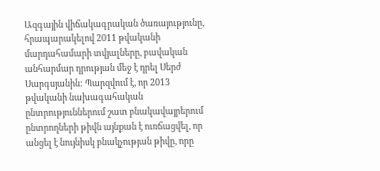Ազգային վիճակագրական ծառայությունը, հրապարակելով 2011 թվականի մարդահամարի տվյալները, բավական անհարմար դրության մեջ է դրել Սերժ Սարգսյանին: Պարզվում է, որ 2013 թվականի նախագահական ընտրություններում շատ բնակավայրերում ընտրողների թիվն այնքան է ուռճացվել, որ անցել է նույնիսկ բնակչության թիվը, որը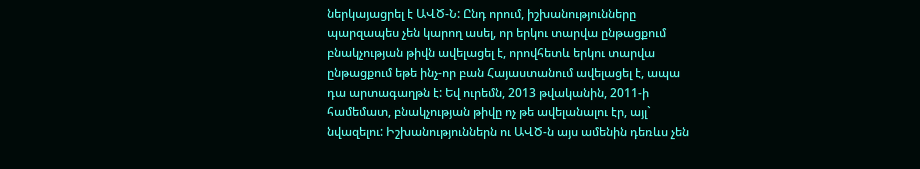ներկայացրել է ԱՎԾ-Ն: Ընդ որում, իշխանությունները պարզապես չեն կարող ասել, որ երկու տարվա ընթացքում բնակչության թիվն ավելացել է, որովհետև երկու տարվա ընթացքում եթե ինչ-որ բան Հայաստանում ավելացել է, ապա դա արտագաղթն է: Եվ ուրեմն, 2013 թվականին, 2011-ի համեմատ, բնակչության թիվը ոչ թե ավելանալու էր, այլ` նվազելու: Իշխանություններն ու ԱՎԾ-ն այս ամենին դեռևս չեն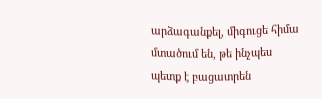արձագանքել, միգուցե հիմա մտածում են, թե ինչպես պետք է բացատրեն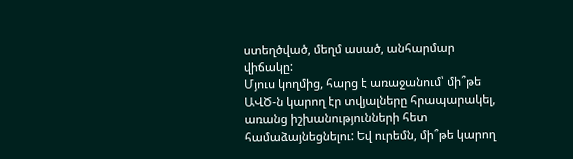ստեղծված, մեղմ ասած, անհարմար վիճակը:
Մյուս կողմից, հարց է առաջանում՝ մի՞թե ԱՎԾ-ն կարող էր տվյալները հրապարակել, առանց իշխանությունների հետ համաձայնեցնելու: Եվ ուրեմն, մի՞թե կարող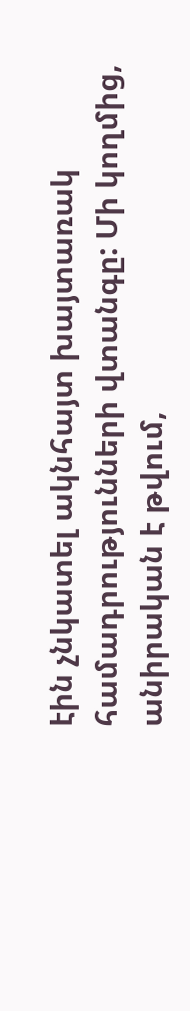էին չնկատել ակնհայտ խայտառակ համադրությունների վտանգը: Մի կողմից, անիրական է թվում,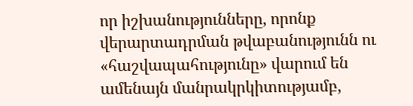որ իշխանությունները, որոնք վերարտադրման թվաբանությունն ու «հաշվապահությունը» վարում են ամենայն մանրակրկիտությամբ,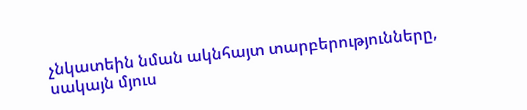չնկատեին նման ակնհայտ տարբերությունները, սակայն մյուս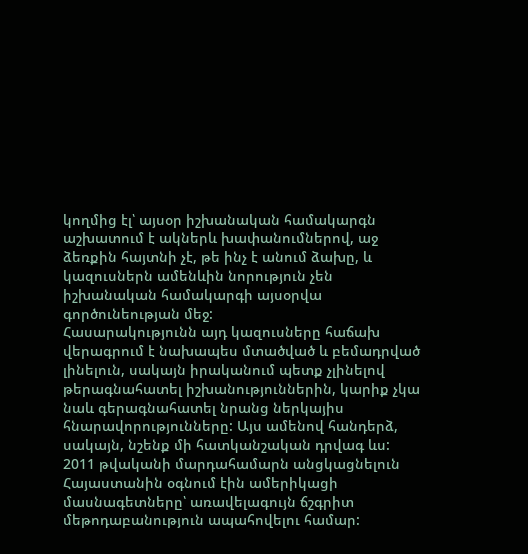կողմից էլ՝ այսօր իշխանական համակարգն աշխատում է ակներև խափանումներով, աջ ձեռքին հայտնի չէ, թե ինչ է անում ձախը, և կազուսներն ամենևին նորություն չեն իշխանական համակարգի այսօրվա գործունեության մեջ:
Հասարակությունն այդ կազուսները հաճախ վերագրում է նախապես մտածված և բեմադրված լինելուն, սակայն իրականում պետք չլինելով թերագնահատել իշխանություններին, կարիք չկա նաև գերագնահատել նրանց ներկայիս հնարավորությունները: Այս ամենով հանդերձ, սակայն, նշենք մի հատկանշական դրվագ ևս: 2011 թվականի մարդահամարն անցկացնելուն Հայաստանին օգնում էին ամերիկացի մասնագետները՝ առավելագույն ճշգրիտ մեթոդաբանություն ապահովելու համար: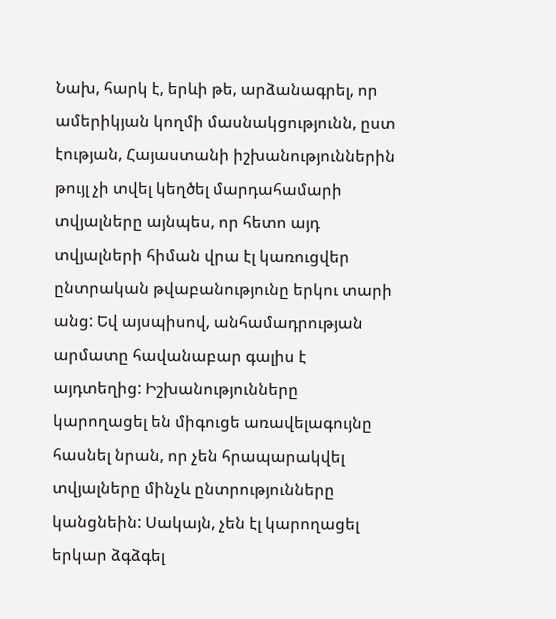Նախ, հարկ է, երևի թե, արձանագրել, որ ամերիկյան կողմի մասնակցությունն, ըստ էության, Հայաստանի իշխանություններին թույլ չի տվել կեղծել մարդահամարի տվյալները այնպես, որ հետո այդ տվյալների հիման վրա էլ կառուցվեր ընտրական թվաբանությունը երկու տարի անց: Եվ այսպիսով, անհամադրության արմատը հավանաբար գալիս է այդտեղից: Իշխանությունները կարողացել են միգուցե առավելագույնը հասնել նրան, որ չեն հրապարակվել տվյալները մինչև ընտրությունները կանցնեին: Սակայն, չեն էլ կարողացել երկար ձգձգել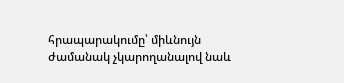հրապարակումը՝ միևնույն ժամանակ չկարողանալով նաև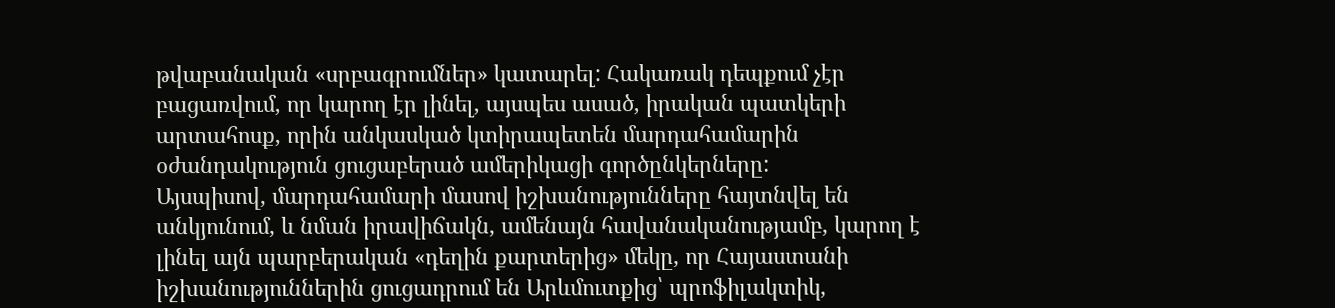թվաբանական «սրբագրումներ» կատարել: Հակառակ դեպքում չէր բացառվում, որ կարող էր լինել, այսպես ասած, իրական պատկերի արտահոսք, որին անկասկած կտիրապետեն մարդահամարին օժանդակություն ցուցաբերած ամերիկացի գործընկերները:
Այսպիսով, մարդահամարի մասով իշխանությունները հայտնվել են անկյունում, և նման իրավիճակն, ամենայն հավանականությամբ, կարող է լինել այն պարբերական «դեղին քարտերից» մեկը, որ Հայաստանի իշխանություններին ցուցադրում են Արևմուտքից՝ պրոֆիլակտիկ,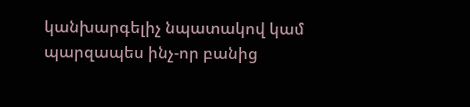կանխարգելիչ նպատակով կամ պարզապես ինչ-որ բանից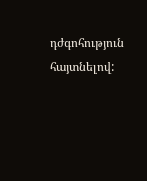դժգոհություն հայտնելով: